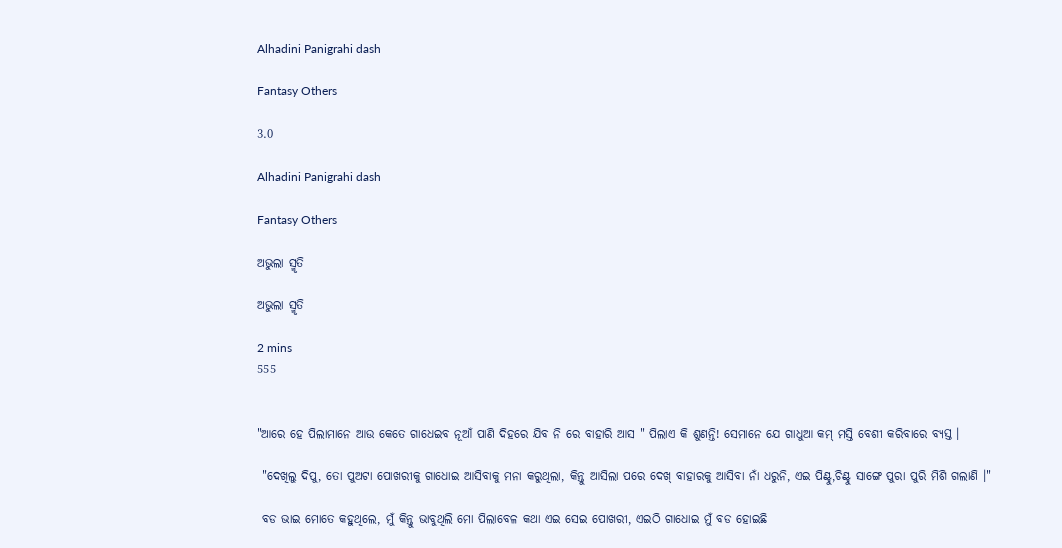Alhadini Panigrahi dash

Fantasy Others

3.0

Alhadini Panigrahi dash

Fantasy Others

ଅଭୁଲା ସ୍ମୃତି

ଅଭୁଲା ସ୍ମୃତି

2 mins
555


"ଆରେ ହେ ପିଲାମାନେ ଆଉ କେତେ ଗାଧେଇବ ନୂଆଁ ପାଣି ଦିହରେ ଯିବ ନି ରେ ବାହାରି ଆସ " ପିଲାଏ କି ଶୁଣନ୍ତି! ସେମାନେ ଯେ ଗାଧୁଆ କମ୍ ମସ୍ତି ବେଶୀ କରିବାରେ ବ୍ୟସ୍ତ ।

 "ଦେଖିଲୁ ଦିପୁ, ତୋ ପୁଅଟା ପୋଖରୀକୁ ଗାଧୋଇ ଆସିବାକୁ ମନା କରୁଥିଲା, କିନ୍ତୁ ଆସିଲା ପରେ ଦେଖ୍ ବାହାରକୁ ଆସିବା ନାଁ ଧରୁନି, ଏଇ ପିଣ୍ଟୁ,ଚିଣ୍ଟୁ ସାଙ୍ଗେ ପୁରା ପୁରି ମିଶି ଗଲାଣି ।"

 ବଡ ଭାଇ ମୋତେ କହୁଥିଲେ, ମୁଁ କିନ୍ତୁ ଭାବୁଥିଲି ମୋ ପିଲାବେଳ କଥା ଏଇ ସେଇ ପୋଖରୀ, ଏଇଠି ଗାଧୋଇ ମୁଁ ବଡ ହୋଇଛି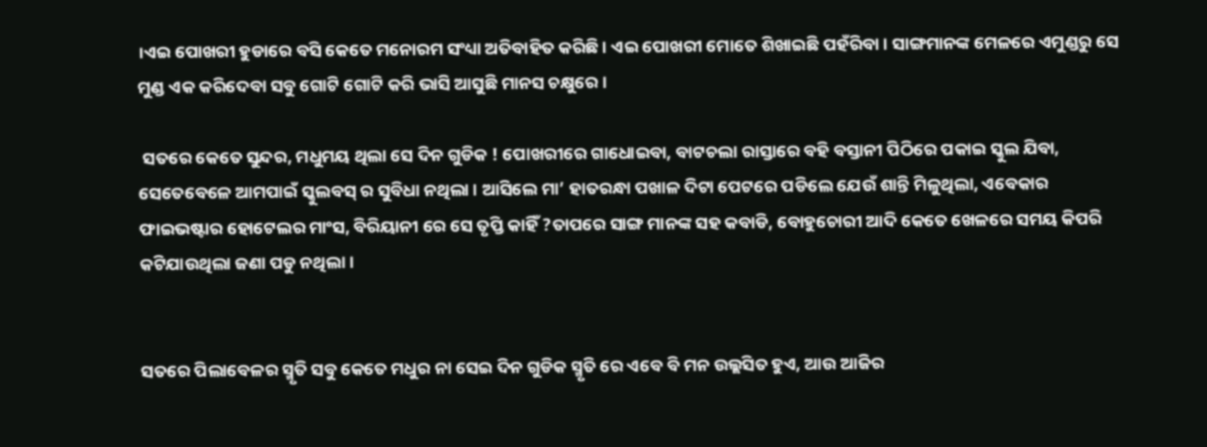।ଏଇ ପୋଖରୀ ହୁଡାରେ ବସି କେତେ ମନୋରମ ସଂଧ୍ୟା ଅତିବାହିତ କରିଛି । ଏଇ ପୋଖରୀ ମୋତେ ଶିଖାଇଛି ପହଁରିବା । ସାଙ୍ଗମାନଙ୍କ ମେଳରେ ଏମୁଣ୍ଡରୁ ସେ ମୁଣ୍ଡ ଏକ କରିଦେବା ସବୁ ଗୋଟି ଗୋଟି କରି ଭାସି ଆସୁଛି ମାନସ ଚକ୍ଷୁରେ।

 ସତରେ କେତେ ସୁନ୍ଦର, ମଧୁମୟ ଥିଲା ସେ ଦିନ ଗୁଡିକ ! ପୋଖରୀରେ ଗାଧୋଇବା, ବାଟଚଲା ରାସ୍ତାରେ ବହି ବସ୍ତାନୀ ପିଠିରେ ପକାଇ ସ୍କୁଲ ଯିବା, ସେତେବେଳେ ଆମପାଇଁ ସ୍କୁଲବସ୍ ର ସୁବିଧା ନଥିଲା । ଆସିଲେ ମା’ ହାତରନ୍ଧା ପଖାଳ ଦିଟା ପେଟରେ ପଡିଲେ ଯେଉଁ ଶାନ୍ତି ମିଳୁଥିଲା, ଏବେକାର ଫାଇଭଷ୍ଟାର ହୋଟେଲର ମାଂସ, ବିରିୟାନୀ ରେ ସେ ତୃପ୍ତି କାହିଁ ?ତାପରେ ସାଙ୍ଗ ମାନଙ୍କ ସହ କବାଡି, ବୋହୁଚୋରୀ ଆଦି କେତେ ଖେଳରେ ସମୟ କିପରି କଟିଯାଉଥିଲା ଜଣା ପଡୁ ନଥିଲା ।


ସତରେ ପିଲାବେଳର ସ୍ମୃତି ସବୁ କେତେ ମଧୁର ନା ସେଇ ଦିନ ଗୁଡିକ ସ୍ମୃତି ରେ ଏବେ ବି ମନ ଉଲ୍ଲସିତ ହୁଏ, ଆଉ ଆଜିର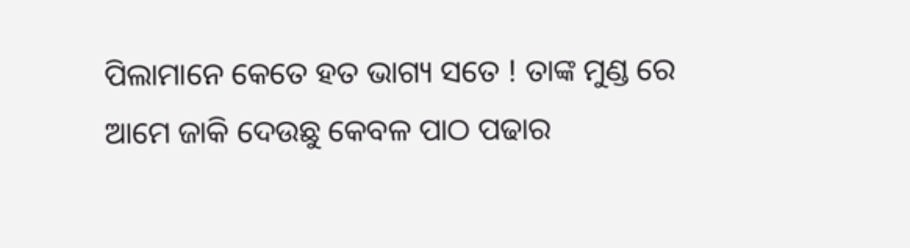ପିଲାମାନେ କେତେ ହତ ଭାଗ୍ୟ ସତେ ! ତାଙ୍କ ମୁଣ୍ଡ ରେ ଆମେ ଜାକି ଦେଉଛୁ କେବଳ ପାଠ ପଢାର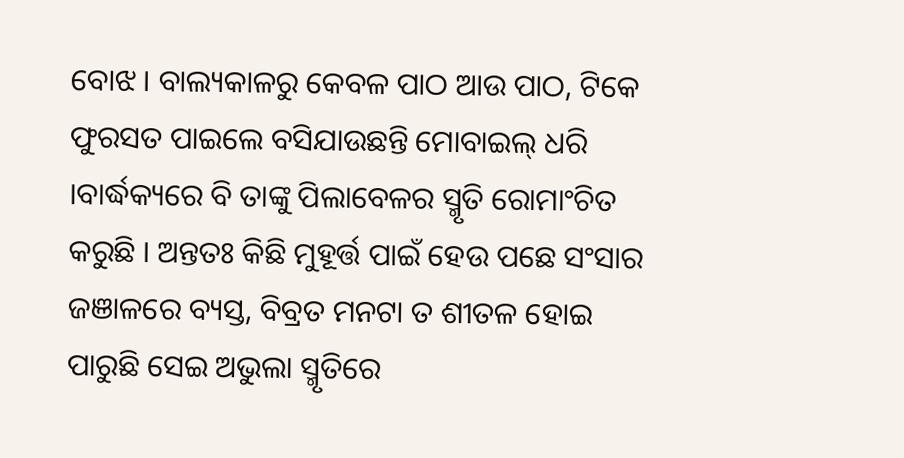ବୋଝ । ବାଲ୍ୟକାଳରୁ କେବଳ ପାଠ ଆଉ ପାଠ, ଟିକେ ଫୁରସତ ପାଇଲେ ବସିଯାଉଛନ୍ତି ମୋବାଇଲ୍ ଧରି ।ବାର୍ଦ୍ଧକ୍ୟରେ ବି ତାଙ୍କୁ ପିଲାବେଳର ସ୍ମୃତି ରୋମାଂଚିତ କରୁଛି । ଅନ୍ତତଃ କିଛି ମୁହୂର୍ତ୍ତ ପାଇଁ ହେଉ ପଛେ ସଂସାର ଜଞାଳରେ ବ୍ୟସ୍ତ, ବିବ୍ରତ ମନଟା ତ ଶୀତଳ ହୋଇ ପାରୁଛି ସେଇ ଅଭୁଲା ସ୍ମୃତିରେ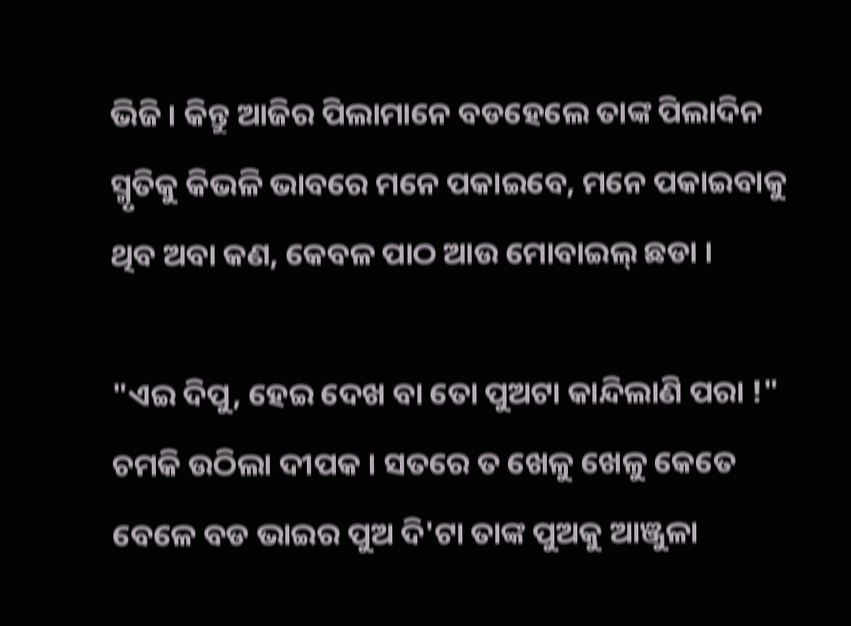ଭିଜି । କିନ୍ତୁ ଆଜିର ପିଲାମାନେ ବଡହେଲେ ତାଙ୍କ ପିଲାଦିନ ସ୍ମୃତିକୁ କିଭଳି ଭାବରେ ମନେ ପକାଇବେ, ମନେ ପକାଇବାକୁ ଥିବ ଅବା କଣ, କେବଳ ପାଠ ଆଉ ମୋବାଇଲ୍ ଛଡା ।

"ଏଇ ଦିପୁ, ହେଇ ଦେଖ ବା ତୋ ପୁଅଟା କାନ୍ଦିଲାଣି ପରା !" ଚମକି ଉଠିଲା ଦୀପକ । ସତରେ ତ ଖେଳୁ ଖେଳୁ କେତେ ବେଳେ ବଡ ଭାଇର ପୁଅ ଦି'ଟା ତାଙ୍କ ପୁଅକୁ ଆଞ୍ଜୁଳା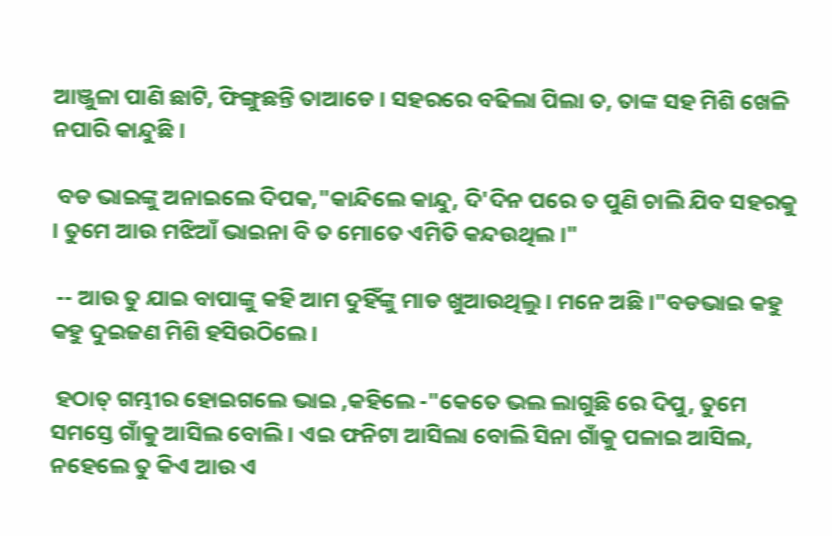ଆଞ୍ଜୁଳା ପାଣି ଛାଟି, ଫିଙ୍ଗୁଛନ୍ତି ତାଆଡେ । ସହରରେ ବଢିଲା ପିଲା ତ, ତାଙ୍କ ସହ ମିଶି ଖେଳି ନପାରି କାନ୍ଦୁଛି ।

 ବଡ ଭାଇଙ୍କୁ ଅନାଇଲେ ଦିପକ,"କାନ୍ଦିଲେ କାନ୍ଦୁ, ଦି'ଦିନ ପରେ ତ ପୁଣି ଚାଲି ଯିବ ସହରକୁ । ତୁମେ ଆଉ ମଝିଆଁ ଭାଇନା ବି ତ ମୋତେ ଏମିତି କନ୍ଦଉଥିଲ ।"

 -- ଆଉ ତୁ ଯାଇ ବାପାଙ୍କୁ କହି ଆମ ଦୁହିଁଙ୍କୁ ମାଡ ଖୁଆଉଥିଲୁ । ମନେ ଅଛି ।"ବଡଭାଇ କହୁ କହୁ ଦୁଇଜଣ ମିଶି ହସିଉଠିଲେ ।

 ହଠାତ୍ ଗମ୍ଭୀର ହୋଇଗଲେ ଭାଇ ,କହିଲେ -"କେତେ ଭଲ ଲାଗୁଛି ରେ ଦିପୁ, ତୁମେ ସମସ୍ତେ ଗାଁକୁ ଆସିଲ ବୋଲି । ଏଇ ଫନିଟା ଆସିଲା ବୋଲି ସିନା ଗାଁକୁ ପଳାଇ ଆସିଲ, ନହେଲେ ତୁ କିଏ ଆଉ ଏ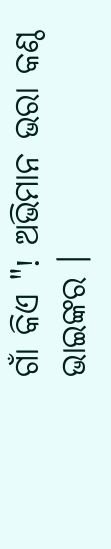ଗାଁ କିଏ "! ଅଭିମାନ ଭରା କଣ୍ଠ ଭାଇଙ୍କର ।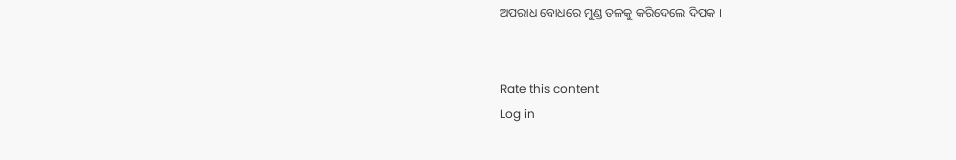ଅପରାଧ ବୋଧରେ ମୁଣ୍ଡ ତଳକୁ କରିଦେଲେ ଦିପକ ।


Rate this content
Log in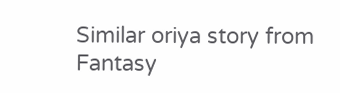Similar oriya story from Fantasy